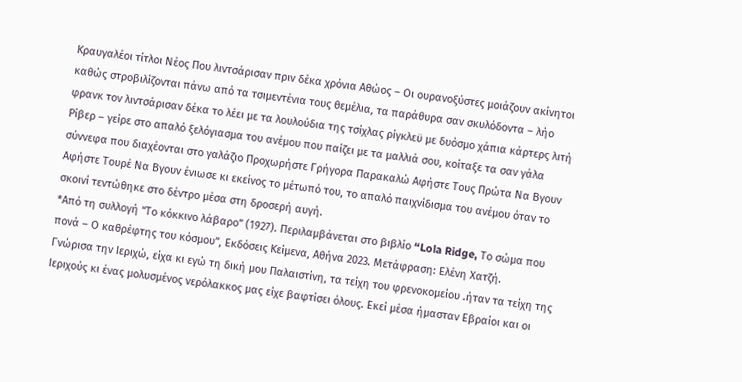Κραυγαλέοι τίτλοι Νέος Που λιντσάρισαν πριν δέκα χρόνια Αθώος – Οι ουρανοξύστες μοιάζουν ακίνητοι καθώς στροβιλίζονται πάνω από τα τσιμεντένια τους θεμέλια, τα παράθυρα σαν σκυλόδοντα – λήο φρανκ τον λιντσάρισαν δέκα το λέει με τα λουλούδια της τσίχλας ρίγκλεϋ με δυόσμο χάπια κάρτερς λιτή Ρίβερ – γείρε στο απαλό ξελόγιασμα του ανέμου που παίζει με τα μαλλιά σου, κοίταξε τα σαν γάλα σύννεφα που διαχέονται στο γαλάζιο Προχωρήστε Γρήγορα Παρακαλώ Αφήστε Τους Πρώτα Να Βγουν Αφήστε Τουρέ Να Βγουν ένιωσε κι εκείνος το μέτωπό του, το απαλό παιχνίδισμα του ανέμου όταν το σκοινί τεντώθηκε στο δέντρο μέσα στη δροσερή αυγή.
*Από τη συλλογή “Το κόκκινο λάβαρο” (1927). Περιλαμβάνεται στο βιβλίο “Lola Ridge, Το σώμα που πονά – Ο καθρέφτης του κόσμου”, Εκδόσεις Κείμενα, Αθήνα 2023. Μετάφραση: Ελένη Χατζή.
Γνώρισα την Ιεριχώ, είχα κι εγώ τη δική μου Παλαιστίνη, τα τείχη του φρενοκομείου .ήταν τα τείχη της Ιεριχούς κι ένας μολυσμένος νερόλακκος μας είχε βαφτίσει όλους. Εκεί μέσα ήμασταν Εβραίοι και οι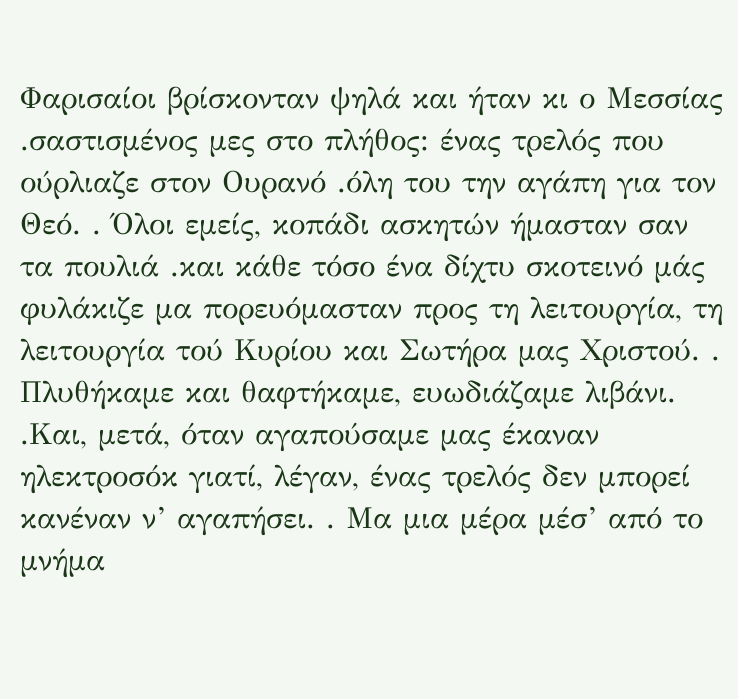Φαρισαίοι βρίσκονταν ψηλά και ήταν κι ο Μεσσίας .σαστισμένος μες στο πλήθος: ένας τρελός που ούρλιαζε στον Ουρανό .όλη του την αγάπη για τον Θεό. . Όλοι εμείς, κοπάδι ασκητών ήμασταν σαν τα πουλιά .και κάθε τόσο ένα δίχτυ σκοτεινό μάς φυλάκιζε μα πορευόμασταν προς τη λειτουργία, τη λειτουργία τού Κυρίου και Σωτήρα μας Χριστού. . Πλυθήκαμε και θαφτήκαμε, ευωδιάζαμε λιβάνι. .Και, μετά, όταν αγαπούσαμε μας έκαναν ηλεκτροσόκ γιατί, λέγαν, ένας τρελός δεν μπορεί κανέναν ν’ αγαπήσει. . Μα μια μέρα μέσ’ από το μνήμα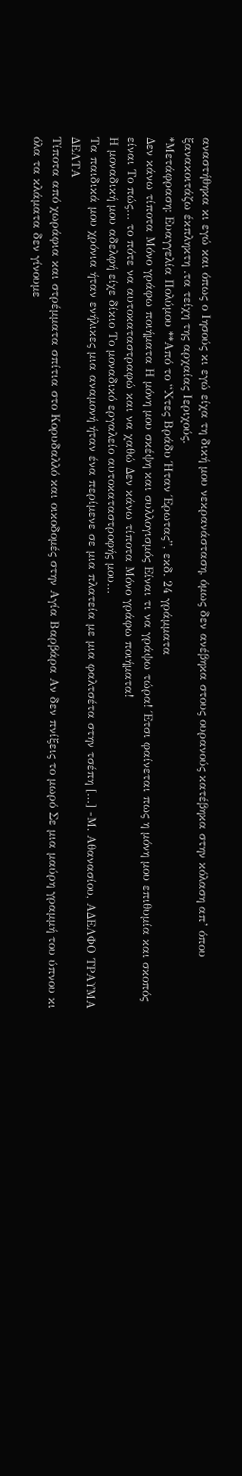αναστήθηκα κι εγώ και όπως ο Ιησούς κι εγώ είχα τη δική μου νεκρανάσταση, όμως δεν ανέβηκα στους ουρανούς κατέβηκα στην κόλαση απ’ όπου ξανακοιτάζω έκπληκτη .τα τείχη της αρχαίας Ιεριχούς.
*Μετάφραση: Ευαγγελία Πολύμου **Από το “Χτες Βράδυ Ήταν Έρωτας”, εκδ. 24 γράμματα
Δεν κάνω τίποτα Μόνο γράφω ποιήματα Η μόνη μου σκέψη και συλλογισμός Είναι τι να γράψω τώρα! Έτσι φαίνεται πως η μόνη μου επιθυμία και σκοπός είναι Το πώς… το πότε να αυτοκαταστραφώ και να χαθώ Δεν κάνω τίποτα Μόνο γράφω ποιήματα!
Η μοναδική μου αδελφή είχε δίκιο Το μοναδικό εργαλείο αυτοκαταστροφής μου…
Τα παιδικά μου χρόνια ήταν ενήλικες μια αναμονή ήταν ένα περίμενε σε μια πλατεία με μια φαλτσέτα στην τσέπη […] -Μ. Αθανασίου, ΑΔΕΛΦΟ ΤΡΑΥΜΑ ΔΕΛΤΑ
Τίποτα από χωράφια και στρέμματα σπίτια στο Κορυδαλλό και οικοδομές στην Αγία Βαρβάρα Αν δεν πνίξεις το μωρό Σε μια μαύρη γραμμή του ύπνου κι όλα τα κλάματα δεν γίνουμε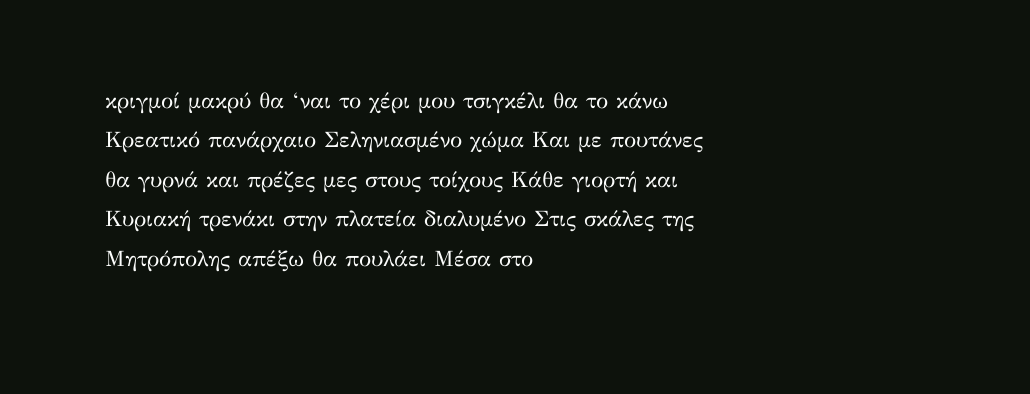κριγμοί μακρύ θα ‘ναι το χέρι μου τσιγκέλι θα το κάνω Κρεατικό πανάρχαιο Σεληνιασμένο χώμα Και με πουτάνες θα γυρνά και πρέζες μες στους τοίχους Κάθε γιορτή και Κυριακή τρενάκι στην πλατεία διαλυμένο Στις σκάλες της Μητρόπολης απέξω θα πουλάει Μέσα στο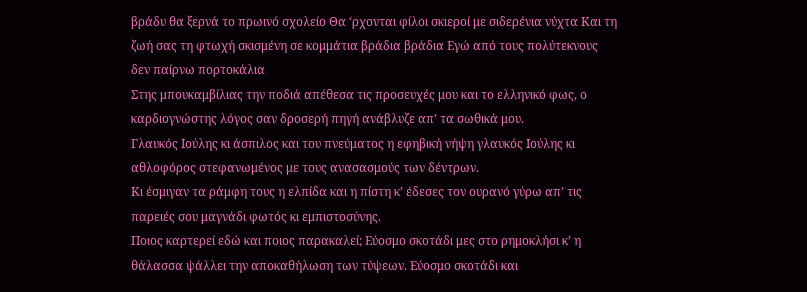βράδυ θα ξερνά το πρωινό σχολείο Θα ‘ρχονται φίλοι σκιεροί με σιδερένια νύχτα Και τη ζωή σας τη φτωχή σκισμένη σε κομμάτια βράδια βράδια Εγώ από τους πολύτεκνους δεν παίρνω πορτοκάλια
Στης μπουκαμβίλιας την ποδιά απέθεσα τις προσευχές μου και το ελληνικό φως, ο καρδιογνώστης λόγος σαν δροσερή πηγή ανάβλυζε απ’ τα σωθικά μου.
Γλαυκός Ιούλης κι άσπιλος και του πνεύματος η εφηβική νήψη γλαυκός Ιούλης κι αθλοφόρος στεφανωμένος με τους ανασασμούς των δέντρων.
Κι έσμιγαν τα ράμφη τους η ελπίδα και η πίστη κ’ έδεσες τον ουρανό γύρω απ’ τις παρειές σου μαγνάδι φωτός κι εμπιστοσύνης.
Ποιος καρτερεί εδώ και ποιος παρακαλεί; Εύοσμο σκοτάδι μες στο ρημοκλήσι κ’ η θάλασσα ψάλλει την αποκαθήλωση των τύψεων. Εύοσμο σκοτάδι και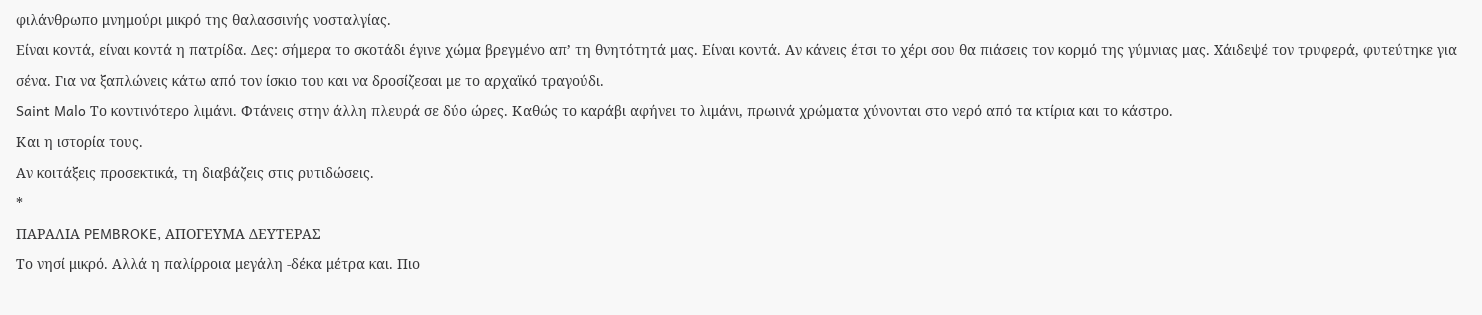φιλάνθρωπο μνημούρι μικρό της θαλασσινής νοσταλγίας.
Είναι κοντά, είναι κοντά η πατρίδα. Δες: σήμερα το σκοτάδι έγινε χώμα βρεγμένο απ’ τη θνητότητά μας. Είναι κοντά. Αν κάνεις έτσι το χέρι σου θα πιάσεις τον κορμό της γύμνιας μας. Χάιδεψέ τον τρυφερά, φυτεύτηκε για σένα. Για να ξαπλώνεις κάτω από τον ίσκιο του και να δροσίζεσαι με το αρχαϊκό τραγούδι.
Saint Malo Το κοντινότερο λιμάνι. Φτάνεις στην άλλη πλευρά σε δύο ώρες. Καθώς το καράβι αφήνει το λιμάνι, πρωινά χρώματα χύνονται στο νερό από τα κτίρια και το κάστρο.
Και η ιστορία τους.
Αν κοιτάξεις προσεκτικά, τη διαβάζεις στις ρυτιδώσεις.
*
ΠΑΡΑΛΙΑ PEMBROKE, ΑΠΟΓΕΥΜΑ ΔΕΥΤΕΡΑΣ
Το νησί μικρό. Αλλά η παλίρροια μεγάλη -δέκα μέτρα και. Πιο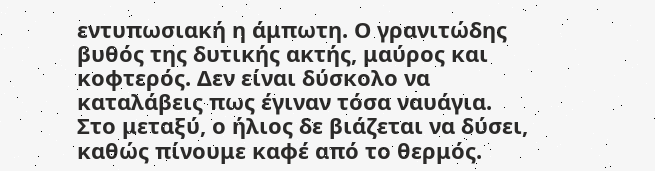εντυπωσιακή η άμπωτη. Ο γρανιτώδης βυθός της δυτικής ακτής, μαύρος και κοφτερός. Δεν είναι δύσκολο να καταλάβεις πως έγιναν τόσα ναυάγια.
Στο μεταξύ, ο ήλιος δε βιάζεται να δύσει, καθώς πίνουμε καφέ από το θερμός.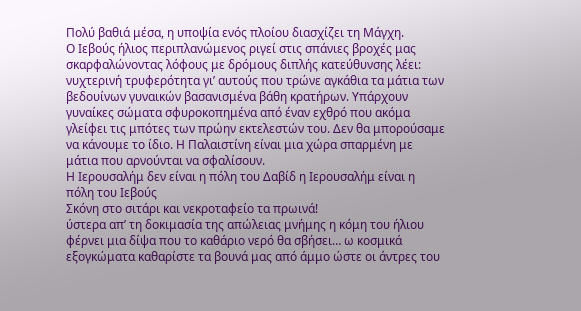Πολύ βαθιά μέσα, η υποψία ενός πλοίου διασχίζει τη Μάγχη.
Ο Ιεβούς ήλιος περιπλανώμενος ριγεί στις σπάνιες βροχές μας σκαρφαλώνοντας λόφους με δρόμους διπλής κατεύθυνσης λέει:
νυχτερινή τρυφερότητα γι’ αυτούς που τρώνε αγκάθια τα μάτια των βεδουίνων γυναικών βασανισμένα βάθη κρατήρων. Υπάρχουν γυναίκες σώματα σφυροκοπημένα από έναν εχθρό που ακόμα γλείφει τις μπότες των πρώην εκτελεστών του. Δεν θα μπορούσαμε να κάνουμε το ίδιο. Η Παλαιστίνη είναι μια χώρα σπαρμένη με μάτια που αρνούνται να σφαλίσουν.
Η Ιερουσαλήμ δεν είναι η πόλη του Δαβίδ η Ιερουσαλήμ είναι η πόλη του Ιεβούς
Σκόνη στο σιτάρι και νεκροταφείο τα πρωινά!
ύστερα απ’ τη δοκιμασία της απώλειας μνήμης η κόμη του ήλιου φέρνει μια δίψα που το καθάριο νερό θα σβήσει… ω κοσμικά εξογκώματα καθαρίστε τα βουνά μας από άμμο ώστε οι άντρες του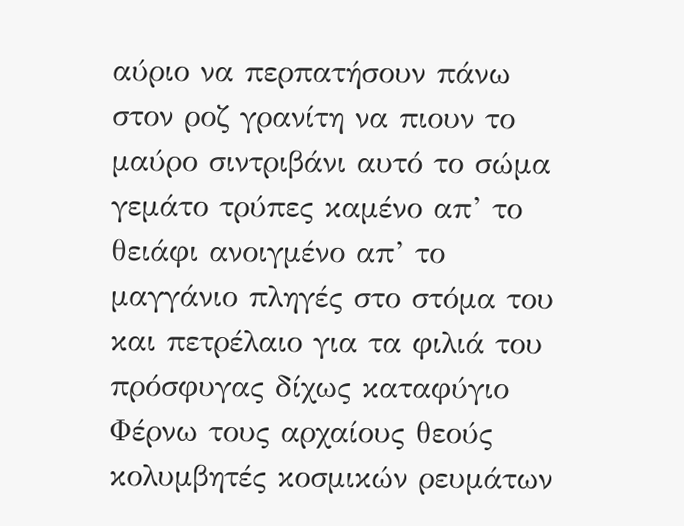αύριο να περπατήσουν πάνω στον ροζ γρανίτη να πιουν το μαύρο σιντριβάνι αυτό το σώμα γεμάτο τρύπες καμένο απ’ το θειάφι ανοιγμένο απ’ το μαγγάνιο πληγές στο στόμα του και πετρέλαιο για τα φιλιά του
πρόσφυγας δίχως καταφύγιο
Φέρνω τους αρχαίους θεούς κολυμβητές κοσμικών ρευμάτων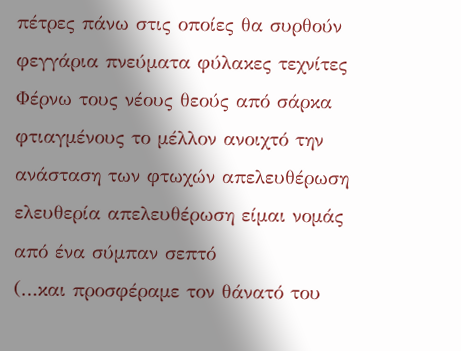πέτρες πάνω στις οποίες θα συρθούν φεγγάρια πνεύματα φύλακες τεχνίτες
Φέρνω τους νέους θεούς από σάρκα φτιαγμένους το μέλλον ανοιχτό την ανάσταση των φτωχών απελευθέρωση ελευθερία απελευθέρωση είμαι νομάς από ένα σύμπαν σεπτό
(…και προσφέραμε τον θάνατό του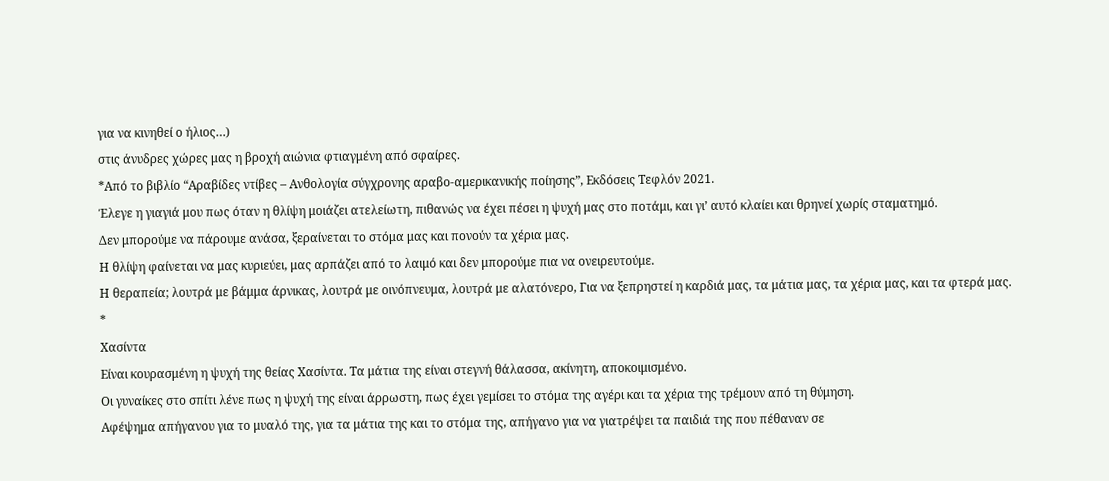για να κινηθεί ο ήλιος…)
στις άνυδρες χώρες μας η βροχή αιώνια φτιαγμένη από σφαίρες.
*Από το βιβλίο “Αραβίδες ντίβες – Ανθολογία σύγχρονης αραβο-αμερικανικής ποίησης”, Εκδόσεις Τεφλόν 2021.
Έλεγε η γιαγιά μου πως όταν η θλίψη μοιάζει ατελείωτη, πιθανώς να έχει πέσει η ψυχή μας στο ποτάμι, και γι’ αυτό κλαίει και θρηνεί χωρίς σταματημό.
Δεν μπορούμε να πάρουμε ανάσα, ξεραίνεται το στόμα μας και πονούν τα χέρια μας.
Η θλίψη φαίνεται να μας κυριεύει, μας αρπάζει από το λαιμό και δεν μπορούμε πια να ονειρευτούμε.
Η θεραπεία; λουτρά με βάμμα άρνικας, λουτρά με οινόπνευμα, λουτρά με αλατόνερο, Για να ξεπρηστεί η καρδιά μας, τα μάτια μας, τα χέρια μας, και τα φτερά μας.
*
Χασίντα
Είναι κουρασμένη η ψυχή της θείας Χασίντα. Τα μάτια της είναι στεγνή θάλασσα, ακίνητη, αποκοιμισμένο.
Οι γυναίκες στο σπίτι λένε πως η ψυχή της είναι άρρωστη, πως έχει γεμίσει το στόμα της αγέρι και τα χέρια της τρέμουν από τη θύμηση.
Αφέψημα απήγανου για το μυαλό της, για τα μάτια της και το στόμα της, απήγανο για να γιατρέψει τα παιδιά της που πέθαναν σε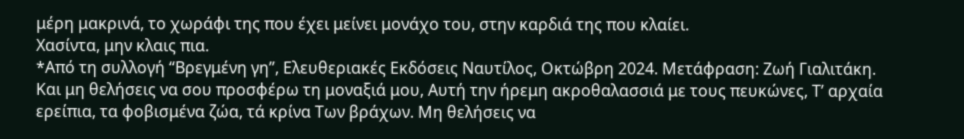μέρη μακρινά, το χωράφι της που έχει μείνει μονάχο του, στην καρδιά της που κλαίει.
Χασίντα, μην κλαις πια.
*Από τη συλλογή “Βρεγμένη γη”, Ελευθεριακές Εκδόσεις Ναυτίλος, Οκτώβρη 2024. Μετάφραση: Ζωή Γιαλιτάκη.
Και μη θελήσεις να σου προσφέρω τη μοναξιά μου, Αυτή την ήρεμη ακροθαλασσιά με τους πευκώνες, Τ’ αρχαία ερείπια, τα φοβισμένα ζώα, τά κρίνα Των βράχων. Μη θελήσεις να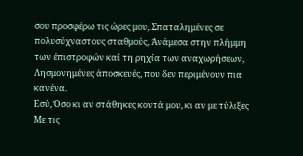σου προσφέρω τις ώρες μου, Σπαταλημένες σε πολυσύχναστους σταθμούς, Άνάμεσα στην πλήμμη των έπιστροφών καί τη ρηχία των αναχωρήσεων, Λησμονημένες άποσκευές, που δεν περιμένουν πια κανένα.
Εσύ, Όσο κι αν στάθηκες κοντά μου, κι αν με τύλιξες Με τις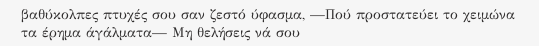βαθύκολπες πτυχές σου σαν ζεστό ύφασμα, —Πού προστατεύει το χειμώνα τα έρημα άγάλματα— Μη θελήσεις νά σου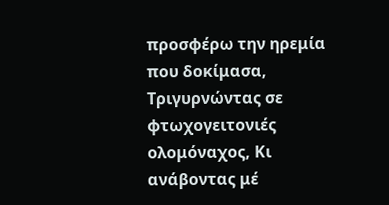προσφέρω την ηρεμία που δοκίμασα, Τριγυρνώντας σε φτωχογειτονιές ολομόναχος, Κι ανάβοντας μέ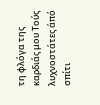τη φλόγα της καρδιάς μου Τούς λυχνοστάτες άπό σπίτι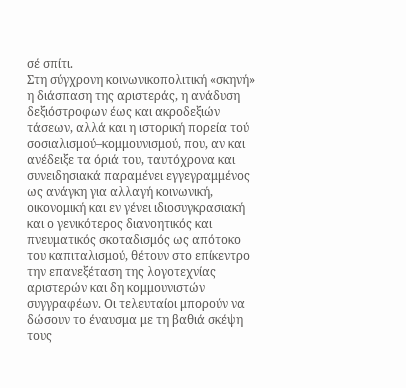σέ σπίτι.
Στη σύγχρονη κοινωνικοπολιτική «σκηνή» η διάσπαση της αριστεράς, η ανάδυση δεξιόστροφων έως και ακροδεξιών τάσεων, αλλά και η ιστορική πορεία τού σοσιαλισμού–κομμουνισμού, που, αν και ανέδειξε τα όριά του, ταυτόχρονα και συνειδησιακά παραμένει εγγεγραμμένος ως ανάγκη για αλλαγή κοινωνική, οικονομική και εν γένει ιδιοσυγκρασιακή και ο γενικότερος διανοητικός και πνευματικός σκοταδισμός ως απότοκο του καπιταλισμού, θέτουν στο επίκεντρο την επανεξέταση της λογοτεχνίας αριστερών και δη κομμουνιστών συγγραφέων. Οι τελευταίοι μπορούν να δώσουν το έναυσμα με τη βαθιά σκέψη τους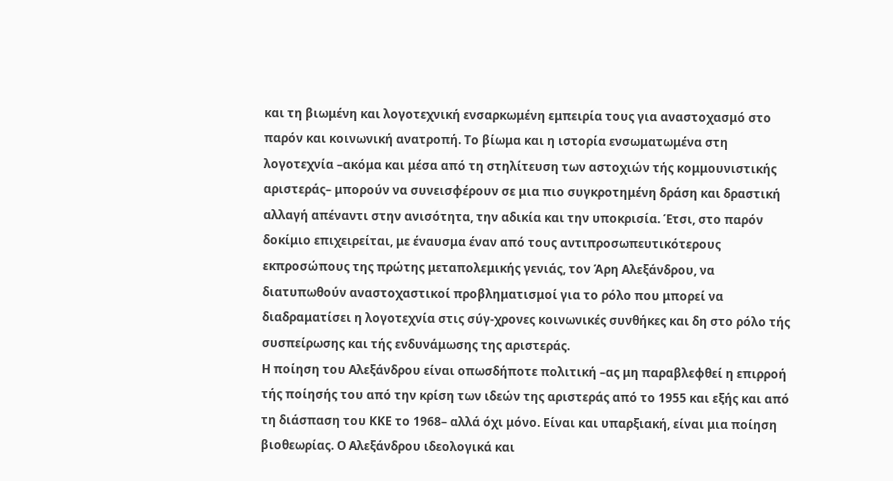και τη βιωμένη και λογοτεχνική ενσαρκωμένη εμπειρία τους για αναστοχασμό στο παρόν και κοινωνική ανατροπή. Το βίωμα και η ιστορία ενσωματωμένα στη λογοτεχνία –ακόμα και μέσα από τη στηλίτευση των αστοχιών τής κομμουνιστικής αριστεράς– μπορούν να συνεισφέρουν σε μια πιο συγκροτημένη δράση και δραστική αλλαγή απέναντι στην ανισότητα, την αδικία και την υποκρισία. Έτσι, στο παρόν δοκίμιο επιχειρείται, με έναυσμα έναν από τους αντιπροσωπευτικότερους εκπροσώπους της πρώτης μεταπολεμικής γενιάς, τον Άρη Αλεξάνδρου, να διατυπωθούν αναστοχαστικοί προβληματισμοί για το ρόλο που μπορεί να διαδραματίσει η λογοτεχνία στις σύγ-χρονες κοινωνικές συνθήκες και δη στο ρόλο τής συσπείρωσης και τής ενδυνάμωσης της αριστεράς.
Η ποίηση του Αλεξάνδρου είναι οπωσδήποτε πολιτική –ας μη παραβλεφθεί η επιρροή τής ποίησής του από την κρίση των ιδεών της αριστεράς από το 1955 και εξής και από τη διάσπαση του ΚΚΕ το 1968– αλλά όχι μόνο. Είναι και υπαρξιακή, είναι μια ποίηση βιοθεωρίας. Ο Αλεξάνδρου ιδεολογικά και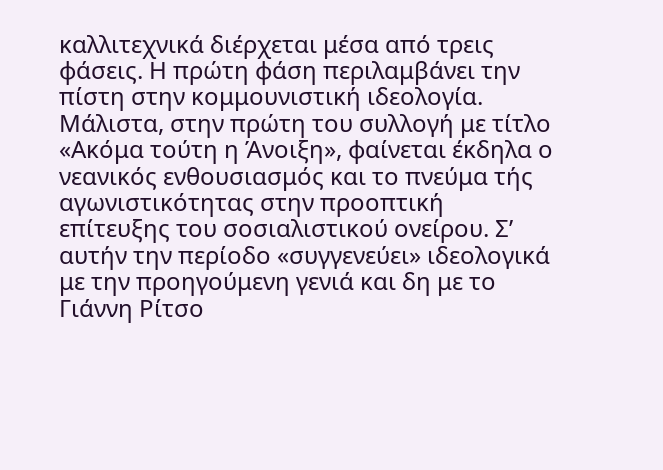καλλιτεχνικά διέρχεται μέσα από τρεις φάσεις. Η πρώτη φάση περιλαμβάνει την πίστη στην κομμουνιστική ιδεολογία. Μάλιστα, στην πρώτη του συλλογή με τίτλο «Ακόμα τούτη η Άνοιξη», φαίνεται έκδηλα ο νεανικός ενθουσιασμός και το πνεύμα τής αγωνιστικότητας στην προοπτική επίτευξης του σοσιαλιστικού ονείρου. Σ’ αυτήν την περίοδο «συγγενεύει» ιδεολογικά με την προηγούμενη γενιά και δη με το Γιάννη Ρίτσο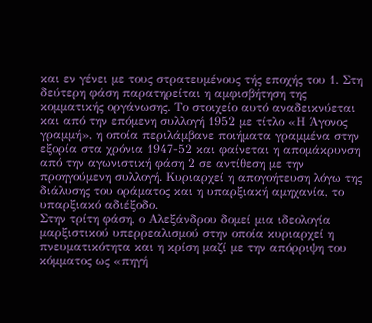και εν γένει με τους στρατευμένους τής εποχής του 1. Στη δεύτερη φάση παρατηρείται η αμφισβήτηση της κομματικής οργάνωσης. Το στοιχείο αυτό αναδεικνύεται και από την επόμενη συλλογή 1952 με τίτλο «Η Άγονος γραμμή», η οποία περιλάμβανε ποιήματα γραμμένα στην εξορία στα χρόνια 1947-52 και φαίνεται η απομάκρυνση από την αγωνιστική φάση 2 σε αντίθεση με την προηγούμενη συλλογή. Κυριαρχεί η απογοήτευση λόγω της διάλυσης του οράματος και η υπαρξιακή αμηχανία, το υπαρξιακό αδιέξοδο.
Στην τρίτη φάση, ο Αλεξάνδρου δομεί μια ιδεολογία μαρξιστικού υπερρεαλισμού στην οποία κυριαρχεί η πνευματικότητα και η κρίση μαζί με την απόρριψη του κόμματος ως «πηγή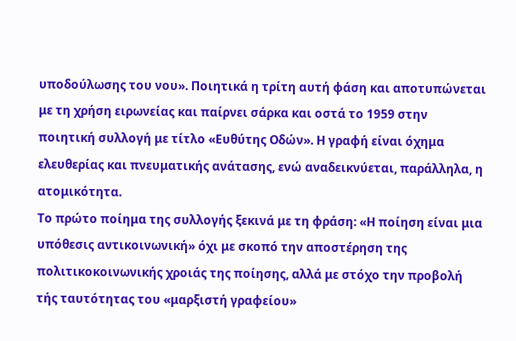υποδούλωσης του νου». Ποιητικά η τρίτη αυτή φάση και αποτυπώνεται με τη χρήση ειρωνείας και παίρνει σάρκα και οστά το 1959 στην ποιητική συλλογή με τίτλο «Ευθύτης Οδών». Η γραφή είναι όχημα ελευθερίας και πνευματικής ανάτασης, ενώ αναδεικνύεται, παράλληλα, η ατομικότητα.
Το πρώτο ποίημα της συλλογής ξεκινά με τη φράση: «Η ποίηση είναι μια υπόθεσις αντικοινωνική» όχι με σκοπό την αποστέρηση της πολιτικοκοινωνικής χροιάς της ποίησης, αλλά με στόχο την προβολή τής ταυτότητας του «μαρξιστή γραφείου»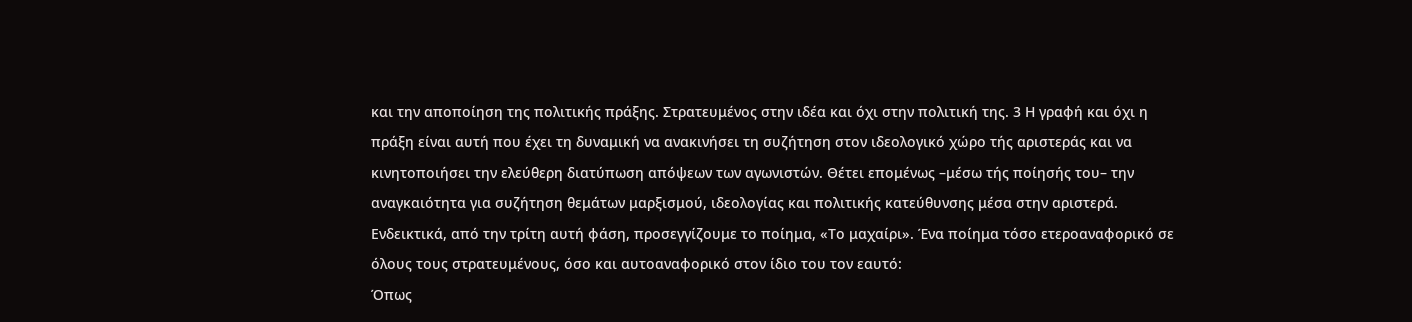και την αποποίηση της πολιτικής πράξης. Στρατευμένος στην ιδέα και όχι στην πολιτική της. 3 Η γραφή και όχι η πράξη είναι αυτή που έχει τη δυναμική να ανακινήσει τη συζήτηση στον ιδεολογικό χώρο τής αριστεράς και να κινητοποιήσει την ελεύθερη διατύπωση απόψεων των αγωνιστών. Θέτει επομένως –μέσω τής ποίησής του– την αναγκαιότητα για συζήτηση θεμάτων μαρξισμού, ιδεολογίας και πολιτικής κατεύθυνσης μέσα στην αριστερά. Ενδεικτικά, από την τρίτη αυτή φάση, προσεγγίζουμε το ποίημα, «Το μαχαίρι». Ένα ποίημα τόσο ετεροαναφορικό σε όλους τους στρατευμένους, όσο και αυτοαναφορικό στον ίδιο του τον εαυτό:
Όπως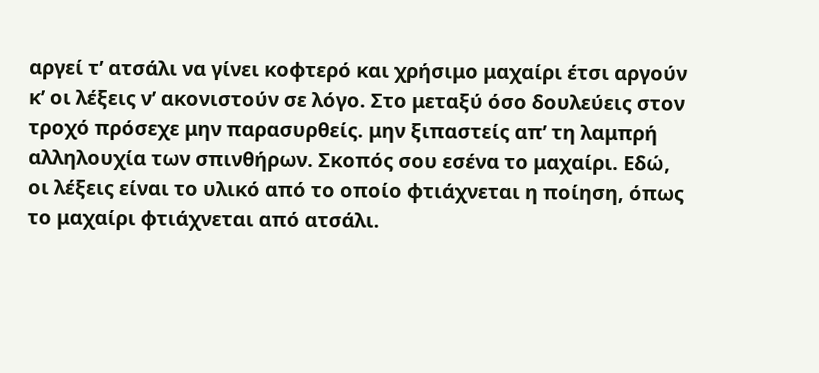αργεί τ’ ατσάλι να γίνει κοφτερό και χρήσιμο μαχαίρι έτσι αργούν κ’ οι λέξεις ν’ ακονιστούν σε λόγο. Στο μεταξύ όσο δουλεύεις στον τροχό πρόσεχε μην παρασυρθείς. μην ξιπαστείς απ’ τη λαμπρή αλληλουχία των σπινθήρων. Σκοπός σου εσένα το μαχαίρι. Εδώ, οι λέξεις είναι το υλικό από το οποίο φτιάχνεται η ποίηση, όπως το μαχαίρι φτιάχνεται από ατσάλι.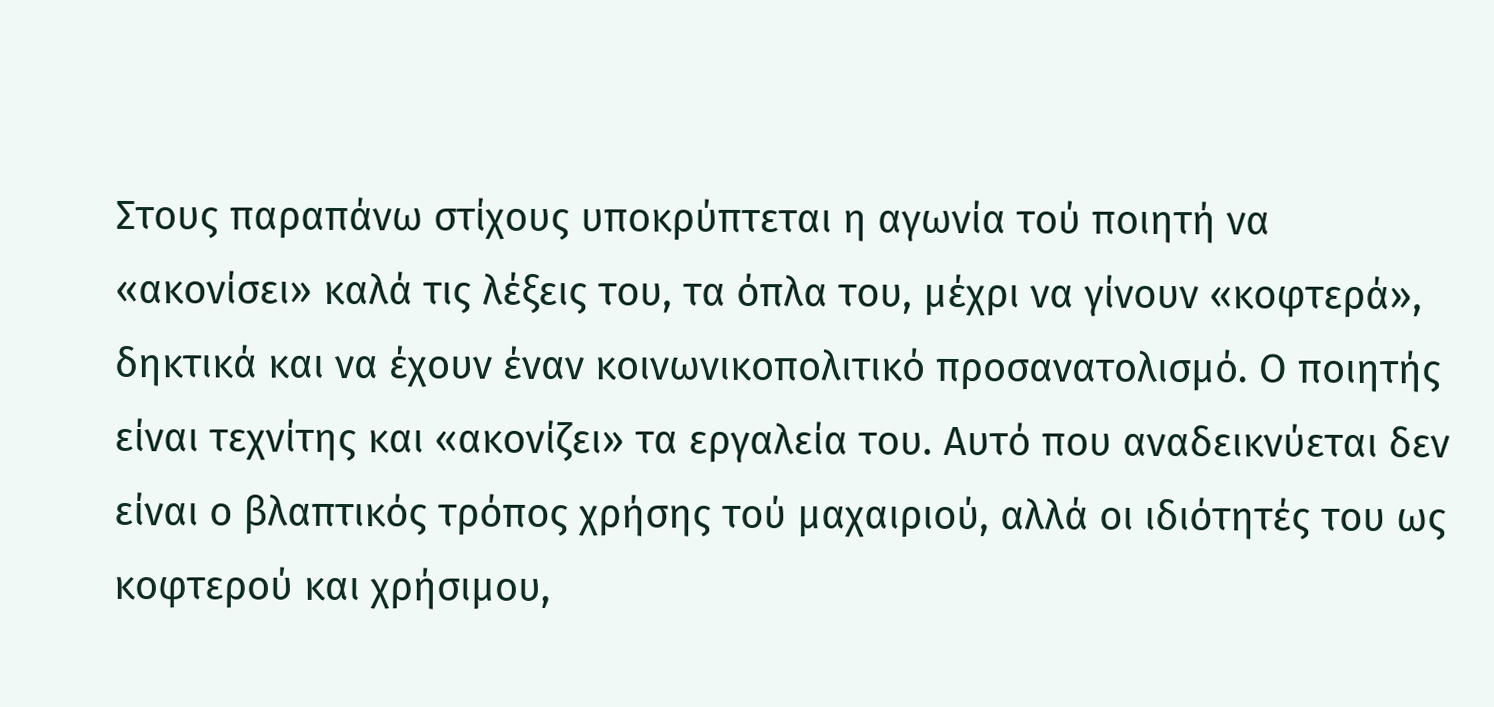Στους παραπάνω στίχους υποκρύπτεται η αγωνία τού ποιητή να «ακονίσει» καλά τις λέξεις του, τα όπλα του, μέχρι να γίνουν «κοφτερά», δηκτικά και να έχουν έναν κοινωνικοπολιτικό προσανατολισμό. Ο ποιητής είναι τεχνίτης και «ακονίζει» τα εργαλεία του. Αυτό που αναδεικνύεται δεν είναι ο βλαπτικός τρόπος χρήσης τού μαχαιριού, αλλά οι ιδιότητές του ως κοφτερού και χρήσιμου,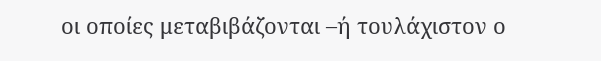οι οποίες μεταβιβάζονται –ή τουλάχιστον ο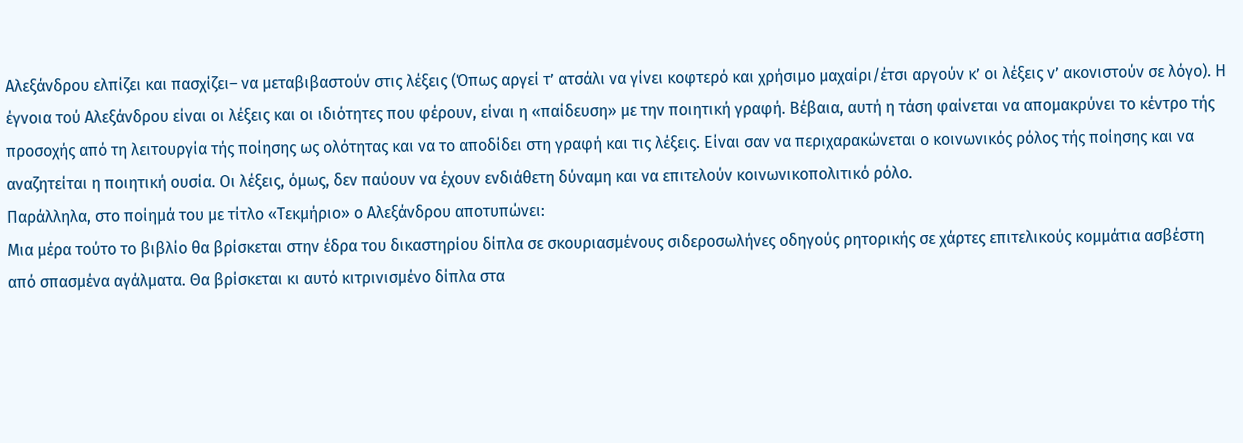Αλεξάνδρου ελπίζει και πασχίζει– να μεταβιβαστούν στις λέξεις (Όπως αργεί τ’ ατσάλι να γίνει κοφτερό και χρήσιμο μαχαίρι/έτσι αργούν κ’ οι λέξεις ν’ ακονιστούν σε λόγο). Η έγνοια τού Αλεξάνδρου είναι οι λέξεις και οι ιδιότητες που φέρουν, είναι η «παίδευση» με την ποιητική γραφή. Βέβαια, αυτή η τάση φαίνεται να απομακρύνει το κέντρο τής προσοχής από τη λειτουργία τής ποίησης ως ολότητας και να το αποδίδει στη γραφή και τις λέξεις. Είναι σαν να περιχαρακώνεται ο κοινωνικός ρόλος τής ποίησης και να αναζητείται η ποιητική ουσία. Οι λέξεις, όμως, δεν παύουν να έχουν ενδιάθετη δύναμη και να επιτελούν κοινωνικοπολιτικό ρόλο.
Παράλληλα, στο ποίημά του με τίτλο «Τεκμήριο» ο Αλεξάνδρου αποτυπώνει:
Μια μέρα τούτο το βιβλίο θα βρίσκεται στην έδρα του δικαστηρίου δίπλα σε σκουριασμένους σιδεροσωλήνες οδηγούς ρητορικής σε χάρτες επιτελικούς κομμάτια ασβέστη από σπασμένα αγάλματα. Θα βρίσκεται κι αυτό κιτρινισμένο δίπλα στα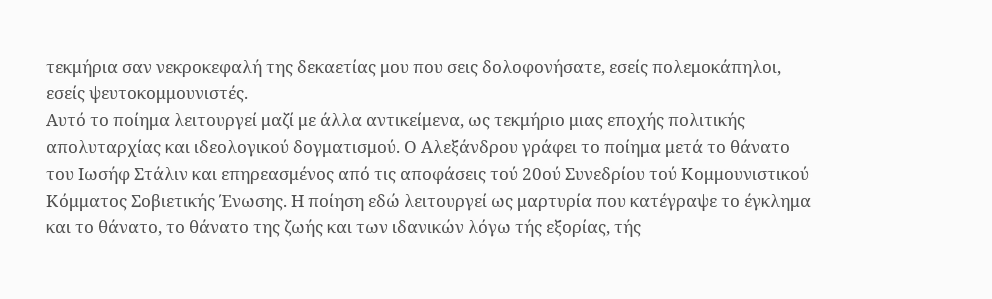τεκμήρια σαν νεκροκεφαλή της δεκαετίας μου που σεις δολοφονήσατε, εσείς πολεμοκάπηλοι, εσείς ψευτοκομμουνιστές.
Αυτό το ποίημα λειτουργεί μαζί με άλλα αντικείμενα, ως τεκμήριο μιας εποχής πολιτικής απολυταρχίας και ιδεολογικού δογματισμού. Ο Αλεξάνδρου γράφει το ποίημα μετά το θάνατο του Ιωσήφ Στάλιν και επηρεασμένος από τις αποφάσεις τού 20ού Συνεδρίου τού Κομμουνιστικού Κόμματος Σοβιετικής Ένωσης. Η ποίηση εδώ λειτουργεί ως μαρτυρία που κατέγραψε το έγκλημα και το θάνατο, το θάνατο της ζωής και των ιδανικών λόγω τής εξορίας, τής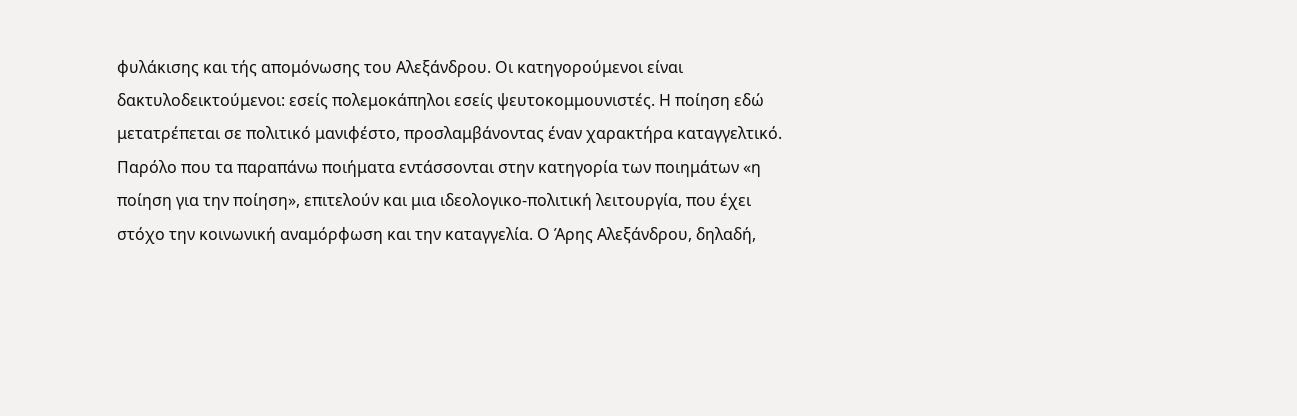φυλάκισης και τής απομόνωσης του Αλεξάνδρου. Οι κατηγορούμενοι είναι δακτυλοδεικτούμενοι: εσείς πολεμοκάπηλοι εσείς ψευτοκομμουνιστές. Η ποίηση εδώ μετατρέπεται σε πολιτικό μανιφέστο, προσλαμβάνοντας έναν χαρακτήρα καταγγελτικό.
Παρόλο που τα παραπάνω ποιήματα εντάσσονται στην κατηγορία των ποιημάτων «η ποίηση για την ποίηση», επιτελούν και μια ιδεολογικο-πολιτική λειτουργία, που έχει στόχο την κοινωνική αναμόρφωση και την καταγγελία. Ο Άρης Αλεξάνδρου, δηλαδή,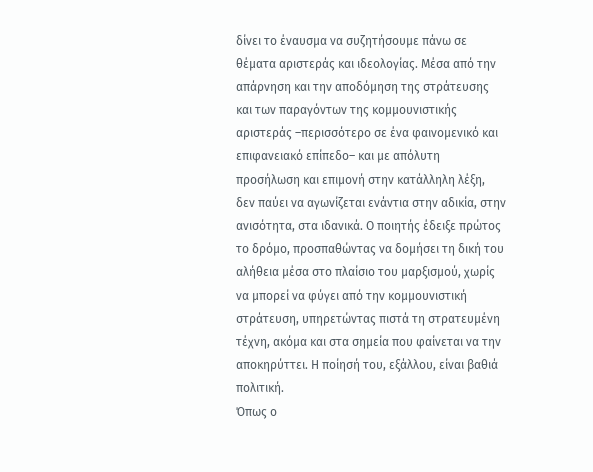δίνει το έναυσμα να συζητήσουμε πάνω σε θέματα αριστεράς και ιδεολογίας. Μέσα από την απάρνηση και την αποδόμηση της στράτευσης και των παραγόντων της κομμουνιστικής αριστεράς –περισσότερο σε ένα φαινομενικό και επιφανειακό επίπεδο– και με απόλυτη προσήλωση και επιμονή στην κατάλληλη λέξη, δεν παύει να αγωνίζεται ενάντια στην αδικία, στην ανισότητα, στα ιδανικά. Ο ποιητής έδειξε πρώτος το δρόμο, προσπαθώντας να δομήσει τη δική του αλήθεια μέσα στο πλαίσιο του μαρξισμού, χωρίς να μπορεί να φύγει από την κομμουνιστική στράτευση, υπηρετώντας πιστά τη στρατευμένη τέχνη, ακόμα και στα σημεία που φαίνεται να την αποκηρύττει. Η ποίησή του, εξάλλου, είναι βαθιά πολιτική.
Όπως ο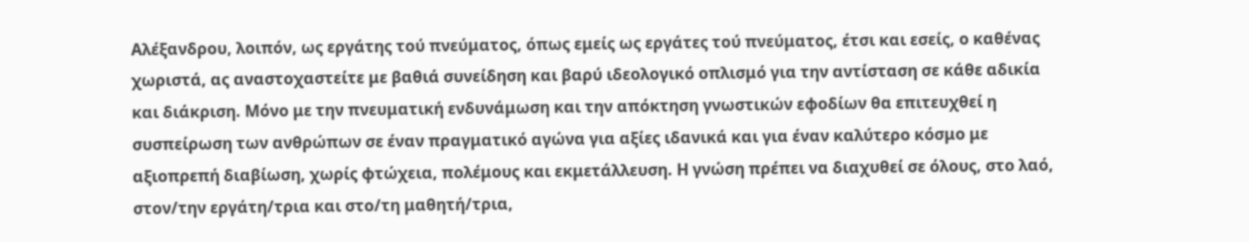Αλέξανδρου, λοιπόν, ως εργάτης τού πνεύματος, όπως εμείς ως εργάτες τού πνεύματος, έτσι και εσείς, ο καθένας χωριστά, ας αναστοχαστείτε με βαθιά συνείδηση και βαρύ ιδεολογικό οπλισμό για την αντίσταση σε κάθε αδικία και διάκριση. Μόνο με την πνευματική ενδυνάμωση και την απόκτηση γνωστικών εφοδίων θα επιτευχθεί η συσπείρωση των ανθρώπων σε έναν πραγματικό αγώνα για αξίες ιδανικά και για έναν καλύτερο κόσμο με αξιοπρεπή διαβίωση, χωρίς φτώχεια, πολέμους και εκμετάλλευση. Η γνώση πρέπει να διαχυθεί σε όλους, στο λαό, στον/την εργάτη/τρια και στο/τη μαθητή/τρια,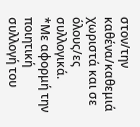στον/την καθένα/καθεμιά χωριστά και σε όλους/ες συλλογικά.
*Με αφορμή την ποιητική συλλογή του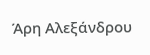Άρη Αλεξάνδρου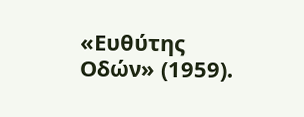«Ευθύτης Οδών» (1959).